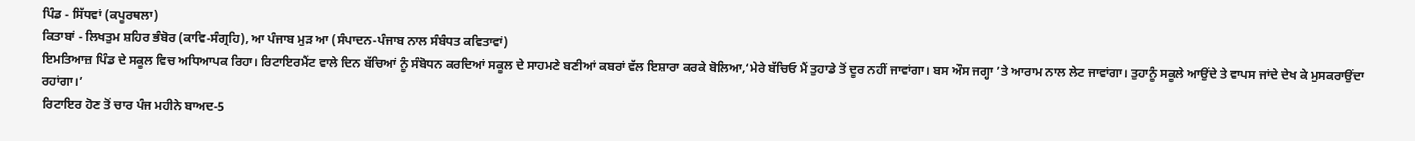ਪਿੰਡ - ਸਿੱਧਵਾਂ (ਕਪੂਰਥਲਾ)
ਕਿਤਾਬਾਂ - ਲਿਖਤੁਮ ਸ਼ਹਿਰ ਭੰਬੋਰ (ਕਾਵਿ-ਸੰਗ੍ਰਹਿ), ਆ ਪੰਜਾਬ ਮੁੜ ਆ (ਸੰਪਾਦਨ-ਪੰਜਾਬ ਨਾਲ ਸੰਬੰਧਤ ਕਵਿਤਾਵਾਂ)
ਇਮਤਿਆਜ਼ ਪਿੰਡ ਦੇ ਸਕੂਲ ਵਿਚ ਅਧਿਆਪਕ ਰਿਹਾ। ਰਿਟਾਇਰਮੈਂਟ ਵਾਲੇ ਦਿਨ ਬੱਚਿਆਂ ਨੂੰ ਸੰਬੋਧਨ ਕਰਦਿਆਂ ਸਕੂਲ ਦੇ ਸਾਹਮਣੇ ਬਣੀਆਂ ਕਬਰਾਂ ਵੱਲ ਇਸ਼ਾਰਾ ਕਰਕੇ ਬੋਲਿਆ,‘ਮੇਰੇ ਬੱਚਿਓ ਮੈਂ ਤੁਹਾਡੇ ਤੋਂ ਦੂਰ ਨਹੀਂ ਜਾਵਾਂਗਾ। ਬਸ ਔਸ ਜਗ੍ਹਾ ’ਤੇ ਆਰਾਮ ਨਾਲ ਲੇਟ ਜਾਵਾਂਗਾ। ਤੁਹਾਨੂੰ ਸਕੂਲੇ ਆਉਂਦੇ ਤੇ ਵਾਪਸ ਜਾਂਦੇ ਦੇਖ ਕੇ ਮੁਸਕਰਾਉਂਦਾ ਰਹਾਂਗਾ।’
ਰਿਟਾਇਰ ਹੋਣ ਤੋਂ ਚਾਰ ਪੰਜ ਮਹੀਨੇ ਬਾਅਦ-5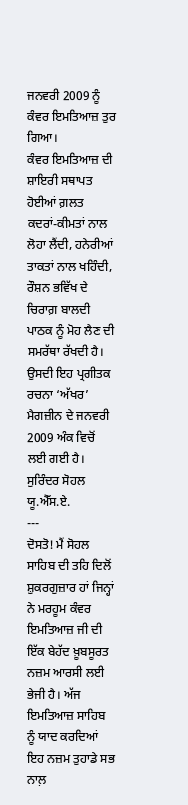ਜਨਵਰੀ 2009 ਨੂੰ ਕੰਵਰ ਇਮਤਿਆਜ਼ ਤੁਰ ਗਿਆ।
ਕੰਵਰ ਇਮਤਿਆਜ਼ ਦੀ ਸ਼ਾਇਰੀ ਸਥਾਪਤ ਹੋਈਆਂ ਗ਼ਲਤ ਕਦਰਾਂ-ਕੀਮਤਾਂ ਨਾਲ ਲੋਹਾ ਲੈਂਦੀ, ਹਨੇਰੀਆਂ ਤਾਕਤਾਂ ਨਾਲ ਖਹਿੰਦੀ, ਰੌਸ਼ਨ ਭਵਿੱਖ ਦੇ ਚਿਰਾਗ਼ ਬਾਲਦੀ ਪਾਠਕ ਨੂੰ ਮੋਹ ਲੈਣ ਦੀ ਸਮਰੱਥਾ ਰੱਖਦੀ ਹੈ। ਉਸਦੀ ਇਹ ਪ੍ਰਗੀਤਕ ਰਚਨਾ ‘ਅੱਖਰ’ ਮੈਗਜ਼ੀਨ ਦੇ ਜਨਵਰੀ 2009 ਅੰਕ ਵਿਚੋਂ ਲਈ ਗਈ ਹੈ।
ਸੁਰਿੰਦਰ ਸੋਹਲ
ਯੂ.ਐੱਸ.ਏ.
---
ਦੋਸਤੋ! ਮੈਂ ਸੋਹਲ ਸਾਹਿਬ ਦੀ ਤਹਿ ਦਿਲੋਂ ਸ਼ੁਕਰਗੁਜ਼ਾਰ ਹਾਂ ਜਿਨ੍ਹਾਂ ਨੇ ਮਰਹੂਮ ਕੰਵਰ ਇਮਤਿਆਜ਼ ਜੀ ਦੀ ਇੱਕ ਬੇਹੱਦ ਖ਼ੂਬਸੂਰਤ ਨਜ਼ਮ ਆਰਸੀ ਲਈ ਭੇਜੀ ਹੈ। ਅੱਜ ਇਮਤਿਆਜ਼ ਸਾਹਿਬ ਨੂੰ ਯਾਦ ਕਰਦਿਆਂ ਇਹ ਨਜ਼ਮ ਤੁਹਾਡੇ ਸਭ ਨਾਲ਼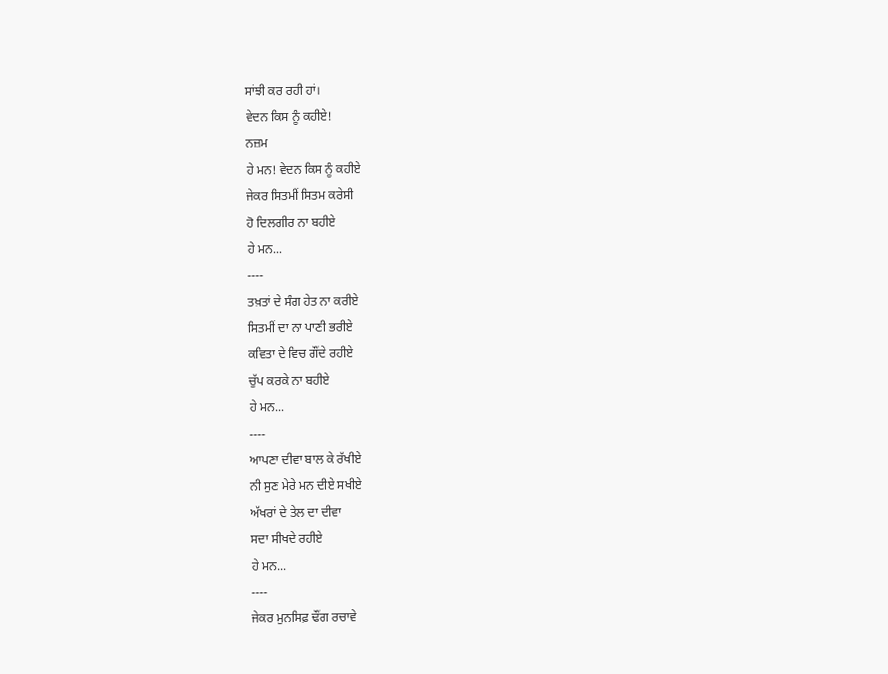ਸਾਂਝੀ ਕਰ ਰਹੀ ਹਾਂ।
ਵੇਦਨ ਕਿਸ ਨੂੰ ਕਹੀਏ!
ਨਜ਼ਮ
ਹੇ ਮਨ! ਵੇਦਨ ਕਿਸ ਨੂੰ ਕਹੀਏ
ਜੇਕਰ ਸਿਤਮੀਂ ਸਿਤਮ ਕਰੇਸੀ
ਹੋ ਦਿਲਗੀਰ ਨਾ ਬਹੀਏ
ਹੇ ਮਨ...
----
ਤਖ਼ਤਾਂ ਦੇ ਸੰਗ ਹੇਤ ਨਾ ਕਰੀਏ
ਸਿਤਮੀਂ ਦਾ ਨਾ ਪਾਣੀ ਭਰੀਏ
ਕਵਿਤਾ ਦੇ ਵਿਚ ਗੌਂਦੇ ਰਹੀਏ
ਚੁੱਪ ਕਰਕੇ ਨਾ ਬਹੀਏ
ਹੇ ਮਨ...
----
ਆਪਣਾ ਦੀਵਾ ਬਾਲ ਕੇ ਰੱਖੀਏ
ਨੀ ਸੁਣ ਮੇਰੇ ਮਨ ਦੀਏ ਸਖੀਏ
ਅੱਖਰਾਂ ਦੇ ਤੇਲ ਦਾ ਦੀਵਾ
ਸਦਾ ਸੀਖਦੇ ਰਹੀਏ
ਹੇ ਮਨ...
----
ਜੇਕਰ ਮੁਨਸਿਫ਼ ਢੌਂਗ ਰਚਾਵੇ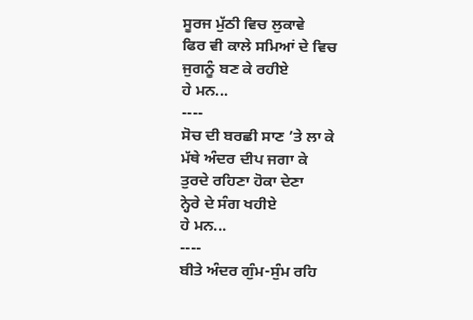ਸੂਰਜ ਮੁੱਠੀ ਵਿਚ ਲੁਕਾਵੇ
ਫਿਰ ਵੀ ਕਾਲੇ ਸਮਿਆਂ ਦੇ ਵਿਚ
ਜੁਗਨੂੰ ਬਣ ਕੇ ਰਹੀਏ
ਹੇ ਮਨ...
----
ਸੋਚ ਦੀ ਬਰਛੀ ਸਾਣ ’ਤੇ ਲਾ ਕੇ
ਮੱਥੇ ਅੰਦਰ ਦੀਪ ਜਗਾ ਕੇ
ਤੁਰਦੇ ਰਹਿਣਾ ਹੋਕਾ ਦੇਣਾ
ਨ੍ਹੇਰੇ ਦੇ ਸੰਗ ਖਹੀਏ
ਹੇ ਮਨ...
----
ਬੀਤੇ ਅੰਦਰ ਗੁੰਮ-ਸੁੰਮ ਰਹਿ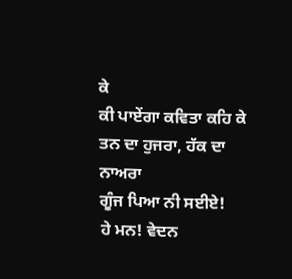ਕੇ
ਕੀ ਪਾਏਂਗਾ ਕਵਿਤਾ ਕਹਿ ਕੇ
ਤਨ ਦਾ ਹੁਜਰਾ, ਹੱਕ ਦਾ ਨਾਅਰਾ
ਗੂੰਜ ਪਿਆ ਨੀ ਸਈਏ!
ਹੇ ਮਨ! ਵੇਦਨ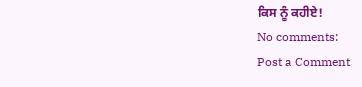ਕਿਸ ਨੂੰ ਕਹੀਏ!
No comments:
Post a Comment